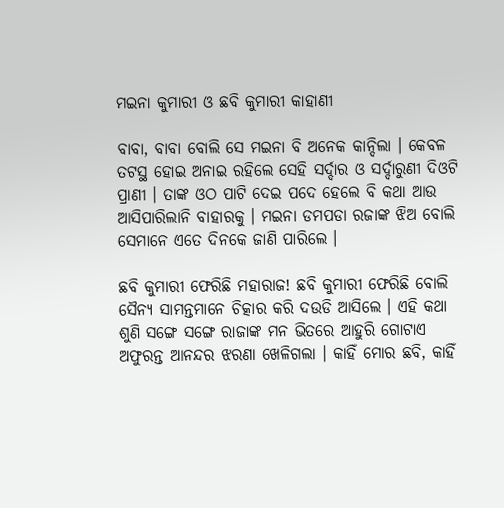ମଇନା କୁମାରୀ ଓ ଛବି କୁମାରୀ କାହାଣୀ

ବାବା, ବାବା ବୋଲି ସେ ମଇନା ବି ଅନେକ କାନ୍ଦିଲା । କେବଳ ତଟସ୍ଥ ହୋଇ ଅନାଇ ରହିଲେ ସେହି ସର୍ଦ୍ଦାର ଓ ସର୍ଦ୍ଦାରୁଣୀ ଦିଓଟି ପ୍ରାଣୀ । ତାଙ୍କ ଓଠ ପାଟି ଦେଇ ପଦେ ହେଲେ ବି କଥା ଆଉ ଆସିପାରିଲାନି ବାହାରକୁ । ମଇନା ଡମପଡା ରଜାଙ୍କ ଝିଅ ବୋଲି ସେମାନେ ଏତେ ଦିନକେ ଜାଣି ପାରିଲେ ।

ଛବି କୁମାରୀ ଫେରିଛି ମହାରାଜ! ଛବି କୁମାରୀ ଫେରିଛି ବୋଲି ସୈନ୍ୟ ସାମନ୍ତମାନେ ଚିତ୍କାର କରି ଦଉଡି ଆସିଲେ । ଏହି କଥା ଶୁଣି ସଙ୍ଗେ ସଙ୍ଗେ ରାଜାଙ୍କ ମନ ଭିତରେ ଆହୁରି ଗୋଟାଏ ଅଫୁରନ୍ତ ଆନନ୍ଦର ଝରଣା ଖେଳିଗଲା । କାହିଁ ମୋର ଛବି, କାହିଁ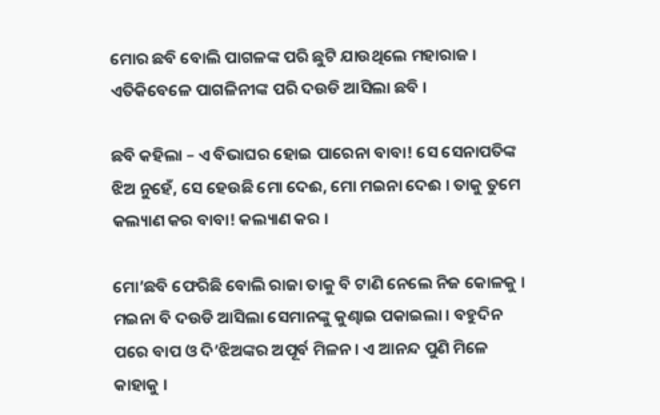ମୋର ଛବି ବୋଲି ପାଗଳଙ୍କ ପରି ଛୁଟି ଯାଉଥିଲେ ମହାରାଜ । ଏତିକିବେଳେ ପାଗଳିନୀଙ୍କ ପରି ଦଉଡି ଆସିଲା ଛବି ।

ଛବି କହିଲା – ଏ ବିଭାଘର ହୋଇ ପାରେନା ବାବା! ସେ ସେନାପତିଙ୍କ ଝିଅ ନୁହେଁ, ସେ ହେଉଛି ମୋ ଦେଈ, ମୋ ମଇନା ଦେଈ । ତାକୁ ତୁମେ କଲ୍ୟାଣ କର ବାବା! କଲ୍ୟାଣ କର ।

ମୋ’ଛବି ଫେରିଛି ବୋଲି ରାଜା ତାକୁ ବି ଟାଣି ନେଲେ ନିଜ କୋଳକୁ । ମଇନା ବି ଦଉଡି ଆସିଲା ସେମାନଙ୍କୁ କୁଣ୍ଢାଇ ପକାଇଲା । ବହୁଦିନ ପରେ ବାପ ଓ ଦି’ଝିଅଙ୍କର ଅପୂର୍ବ ମିଳନ । ଏ ଆନନ୍ଦ ପୁଣି ମିଳେ କାହାକୁ ।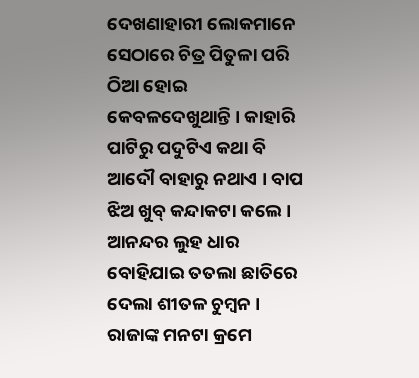ଦେଖଣାହାରୀ ଲୋକମାନେ ସେଠାରେ ଚିତ୍ର ପିତୁଳା ପରି ଠିଆ ହୋଇ କେବଳଦେଖୁଥାନ୍ତି । କାହାରି ପାଟିରୁ ପଦୁଟିଏ କଥା ବି ଆଦୌ ବାହାରୁ ନଥାଏ । ବାପ ଝିଅ ଖୁବ୍ କନ୍ଦାକଟା କଲେ । ଆନନ୍ଦର ଲୁହ ଧାର ବୋହିଯାଇ ତତଲା ଛାତିରେ ଦେଲା ଶୀତଳ ଚୁମ୍ବନ । ରାଜାଙ୍କ ମନଟା କ୍ରମେ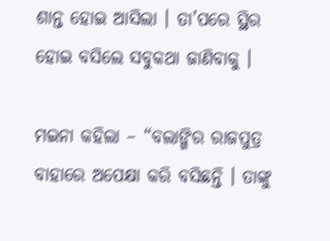ଶାନ୍ତ ହୋଇ ଆସିଲା । ତା’ପରେ ସ୍ଥିର ହୋଇ ବସିଲେ ସବୁକଥା ଜାଣିବାକୁ ।

ମଇନା କହିଲା – “ବଲାଙ୍ଗିର ରାଜପୁତ୍ର ବାହାରେ ଅପେକ୍ଷା କରି ବସିଛନ୍ତି । ତାଙ୍କୁ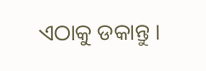ଏଠାକୁ ଡକାନ୍ତୁ ।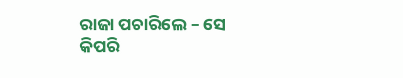ରାଜା ପଚାରିଲେ – ସେ କିପରି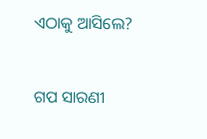ଏଠାକୁ ଆସିଲେ?


ଗପ ସାରଣୀ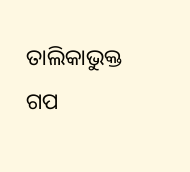ତାଲିକାଭୁକ୍ତ ଗପ